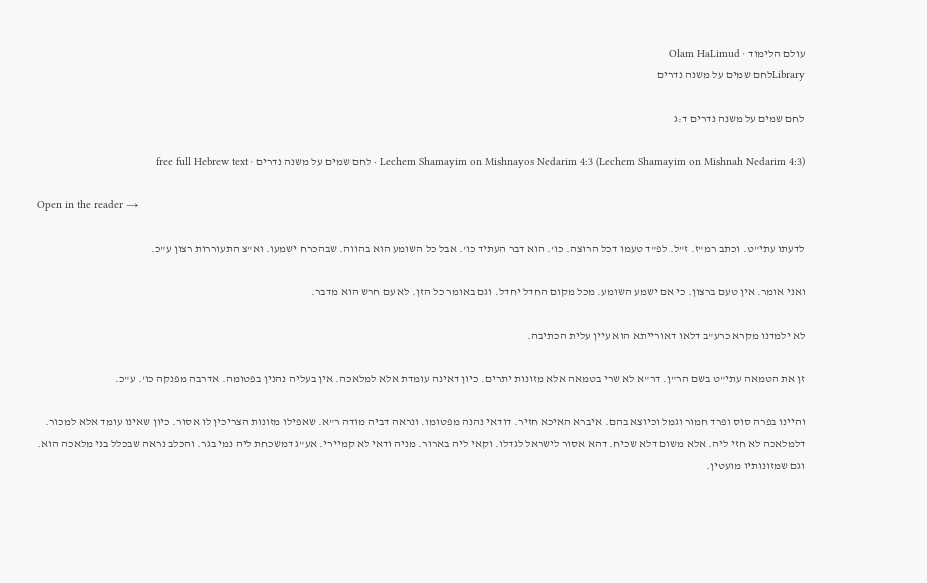עולם הלימוד · Olam HaLimud
Libraryלחם שמים על משנה נדרים

לחם שמים על משנה נדרים ד:ג

Lechem Shamayim on Mishnayos Nedarim 4:3 (Lechem Shamayim on Mishnah Nedarim 4:3) · לחם שמים על משנה נדרים · free full Hebrew text

Open in the reader →

לדעתו עתי"ט. וכתב רמ"ז. ז"ל. לפ"ד טעמו דכל הרוצה. כו'. הוא דבר העתיד כו'. אבל כל השומע הוא בהווה. שבהכרח ישמעו. וא"צ התעוררות רצון ע"כ.

ואני אומר. אין טעם ברצון. כי אם ישמע השומע. מכל מקום החדל יחדל. וגם באומר כל הזן. לא עם חרש הוא מדבר.

לא ילמדנו מקרא כרע"ב דלאו דאורייתא הוא עיין עלית הכתיבה.

זן את הטמאה עתי"ט בשם הר"ן. דר"א לא שרי בטמאה אלא מזונות יתרים. כיון דאינה עומדת אלא למלאכה. אין בעליה נהנין בפטומה. אדרבה מפנקה כו'. ע"כ.

והיינו בפרה סוס ופרד חמור וגמל וכיוצא בהם. איברא האיכא חזיר. דודאי נהנה מפטומו. ונראה דביה מודה ר"א. שאפילו מזונות הצריכין לו אסור. כיון שאינו עומד אלא למכור. דלמלאכה לא חזי ליה. אלא משום דלא שכיח. דהא אסור לישראל לגדלו. וקאי ליה בארור. מניה ודאי לא קמיירי. אע"ג דמשכחת ליה נמי בגר. והכלב נראה שבכלל בני מלאכה הוא. וגם שמזונותיו מועטין.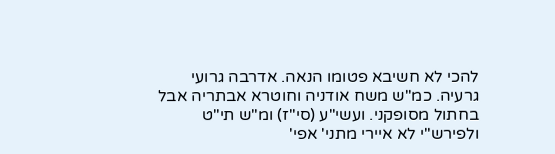להכי לא חשיבא פטומו הנאה. אדרבה גרועי גרעיה. כמ"ש משח אודניה וחוטרא אבתריה אבל בחתול מסופקני. ועשי"ע (סי"ז) ומ"ש תי"ט ולפירש"י לא איירי מתני' אפי'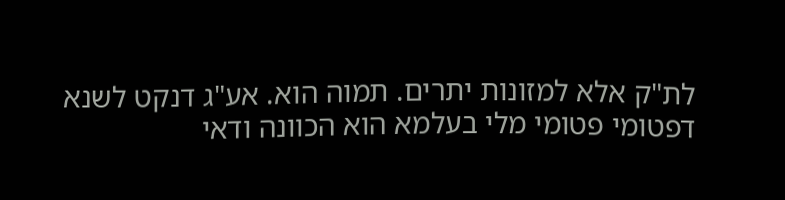לת"ק אלא למזונות יתרים. תמוה הוא. אע"ג דנקט לשנא דפטומי פטומי מלי בעלמא הוא הכוונה ודאי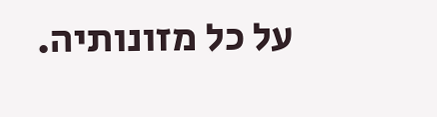על כל מזונותיה.